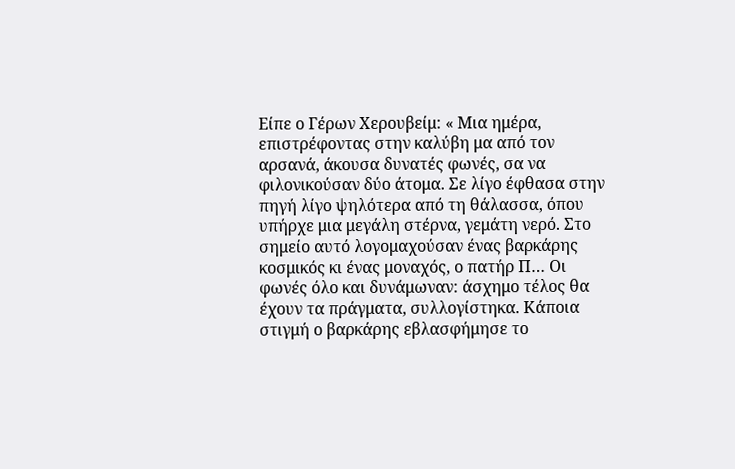Είπε ο Γέρων Χερουβείμ: « Μια ημέρα, επιστρέφοντας στην καλύβη μα από τον αρσανά, άκουσα δυνατές φωνές, σα να φιλονικούσαν δύο άτομα. Σε λίγο έφθασα στην πηγή λίγο ψηλότερα από τη θάλασσα, όπου υπήρχε μια μεγάλη στέρνα, γεμάτη νερό. Στο σημείο αυτό λογομαχούσαν ένας βαρκάρης κοσμικός κι ένας μοναχός, ο πατήρ Π… Οι φωνές όλο και δυνάμωναν: άσχημο τέλος θα έχουν τα πράγματα, συλλογίστηκα. Κάποια στιγμή ο βαρκάρης εβλασφήμησε το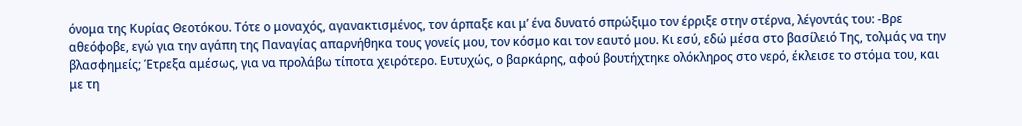όνομα της Κυρίας Θεοτόκου. Τότε ο μοναχός, αγανακτισμένος, τον άρπαξε και μ’ ένα δυνατό σπρώξιμο τον έρριξε στην στέρνα, λέγοντάς του: -Βρε αθεόφοβε, εγώ για την αγάπη της Παναγίας απαρνήθηκα τους γονείς μου, τον κόσμο και τον εαυτό μου. Κι εσύ, εδώ μέσα στο βασίλειό Της, τολμάς να την βλασφημείς; Έτρεξα αμέσως, για να προλάβω τίποτα χειρότερο. Ευτυχώς, ο βαρκάρης, αφού βουτήχτηκε ολόκληρος στο νερό, έκλεισε το στόμα του, και με τη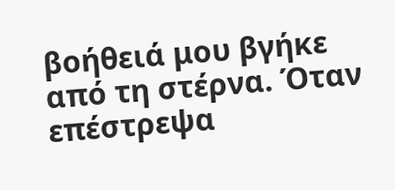βοήθειά μου βγήκε από τη στέρνα. Όταν επέστρεψα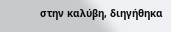στην καλύβη, διηγήθηκα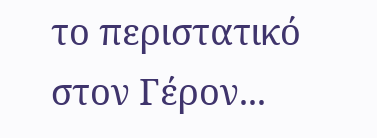το περιστατικό στον Γέρον...